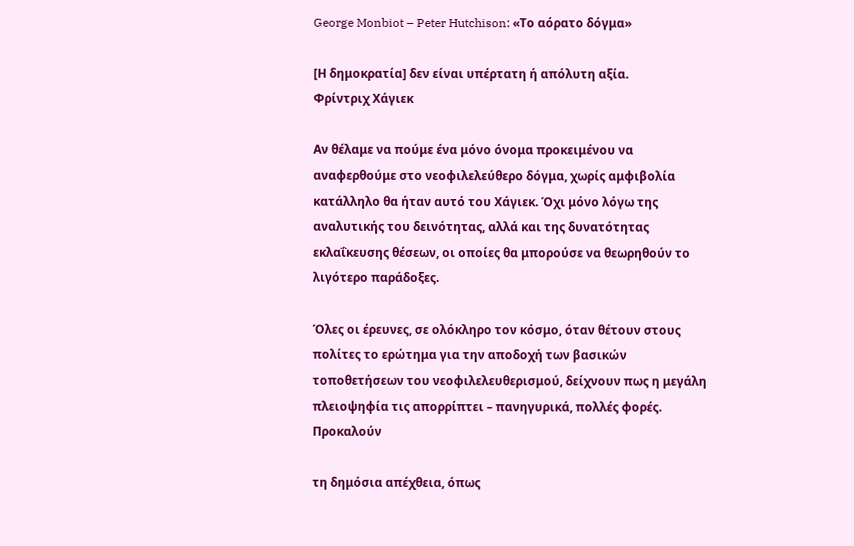George Monbiot – Peter Hutchison: «Το αόρατο δόγμα»

[Η δημοκρατία] δεν είναι υπέρτατη ή απόλυτη αξία.
Φρίντριχ Χάγιεκ

Αν θέλαμε να πούμε ένα μόνο όνομα προκειμένου να αναφερθούμε στο νεοφιλελεύθερο δόγμα, χωρίς αμφιβολία κατάλληλο θα ήταν αυτό του Χάγιεκ. Όχι μόνο λόγω της αναλυτικής του δεινότητας, αλλά και της δυνατότητας εκλαΐκευσης θέσεων, οι οποίες θα μπορούσε να θεωρηθούν το λιγότερο παράδοξες.

Όλες οι έρευνες, σε ολόκληρο τον κόσμο, όταν θέτουν στους πολίτες το ερώτημα για την αποδοχή των βασικών τοποθετήσεων του νεοφιλελευθερισμού, δείχνουν πως η μεγάλη πλειοψηφία τις απορρίπτει – πανηγυρικά, πολλές φορές. Προκαλούν

τη δημόσια απέχθεια, όπως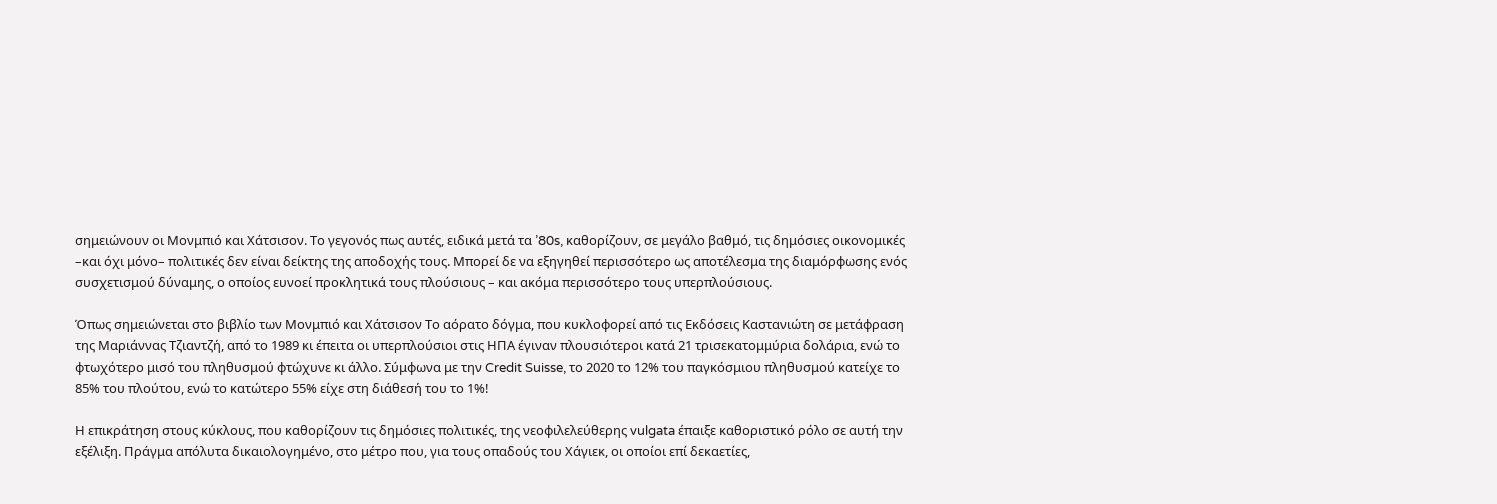σημειώνουν οι Μονμπιό και Χάτσισον. Το γεγονός πως αυτές, ειδικά μετά τα ’80s, καθορίζουν, σε μεγάλο βαθμό, τις δημόσιες οικονομικές –και όχι μόνο– πολιτικές δεν είναι δείκτης της αποδοχής τους. Μπορεί δε να εξηγηθεί περισσότερο ως αποτέλεσμα της διαμόρφωσης ενός συσχετισμού δύναμης, ο οποίος ευνοεί προκλητικά τους πλούσιους – και ακόμα περισσότερο τους υπερπλούσιους.

Όπως σημειώνεται στο βιβλίο των Μονμπιό και Χάτσισον Το αόρατο δόγμα, που κυκλοφορεί από τις Εκδόσεις Καστανιώτη σε μετάφραση της Μαριάννας Τζιαντζή, από το 1989 κι έπειτα οι υπερπλούσιοι στις ΗΠΑ έγιναν πλουσιότεροι κατά 21 τρισεκατομμύρια δολάρια, ενώ το φτωχότερο μισό του πληθυσμού φτώχυνε κι άλλο. Σύμφωνα με την Credit Suisse, το 2020 το 12% του παγκόσμιου πληθυσμού κατείχε το 85% του πλούτου, ενώ το κατώτερο 55% είχε στη διάθεσή του το 1%!

Η επικράτηση στους κύκλους, που καθορίζουν τις δημόσιες πολιτικές, της νεοφιλελεύθερης vulgata έπαιξε καθοριστικό ρόλο σε αυτή την εξέλιξη. Πράγμα απόλυτα δικαιολογημένο, στο μέτρο που, για τους οπαδούς του Χάγιεκ, οι οποίοι επί δεκαετίες,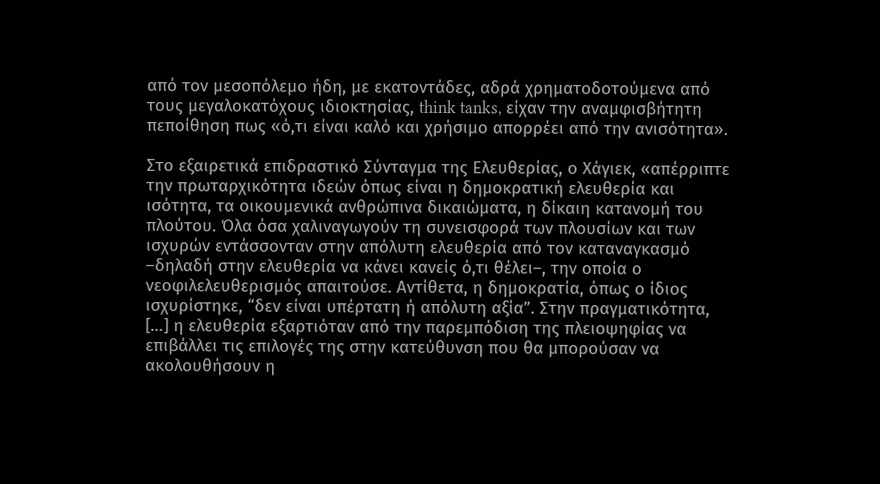από τον μεσοπόλεμο ήδη, με εκατοντάδες, αδρά χρηματοδοτούμενα από τους μεγαλοκατόχους ιδιοκτησίας, think tanks, είχαν την αναμφισβήτητη πεποίθηση πως «ό,τι είναι καλό και χρήσιμο απορρέει από την ανισότητα».

Στο εξαιρετικά επιδραστικό Σύνταγμα της Ελευθερίας, ο Χάγιεκ, «απέρριπτε την πρωταρχικότητα ιδεών όπως είναι η δημοκρατική ελευθερία και ισότητα, τα οικουμενικά ανθρώπινα δικαιώματα, η δίκαιη κατανομή του πλούτου. Όλα όσα χαλιναγωγούν τη συνεισφορά των πλουσίων και των ισχυρών εντάσσονταν στην απόλυτη ελευθερία από τον καταναγκασμό –δηλαδή στην ελευθερία να κάνει κανείς ό,τι θέλει–, την οποία ο νεοφιλελευθερισμός απαιτούσε. Αντίθετα, η δημοκρατία, όπως ο ίδιος ισχυρίστηκε, “δεν είναι υπέρτατη ή απόλυτη αξία”. Στην πραγματικότητα, […] η ελευθερία εξαρτιόταν από την παρεμπόδιση της πλειοψηφίας να επιβάλλει τις επιλογές της στην κατεύθυνση που θα μπορούσαν να ακολουθήσουν η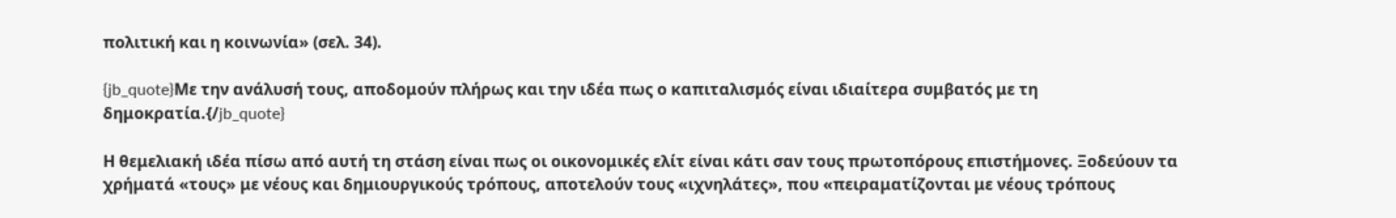πολιτική και η κοινωνία» (σελ. 34).

{jb_quote}Με την ανάλυσή τους, αποδομούν πλήρως και την ιδέα πως ο καπιταλισμός είναι ιδιαίτερα συμβατός με τη δημοκρατία.{/jb_quote}

Η θεμελιακή ιδέα πίσω από αυτή τη στάση είναι πως οι οικονομικές ελίτ είναι κάτι σαν τους πρωτοπόρους επιστήμονες. Ξοδεύουν τα χρήματά «τους» με νέους και δημιουργικούς τρόπους, αποτελούν τους «ιχνηλάτες», που «πειραματίζονται με νέους τρόπους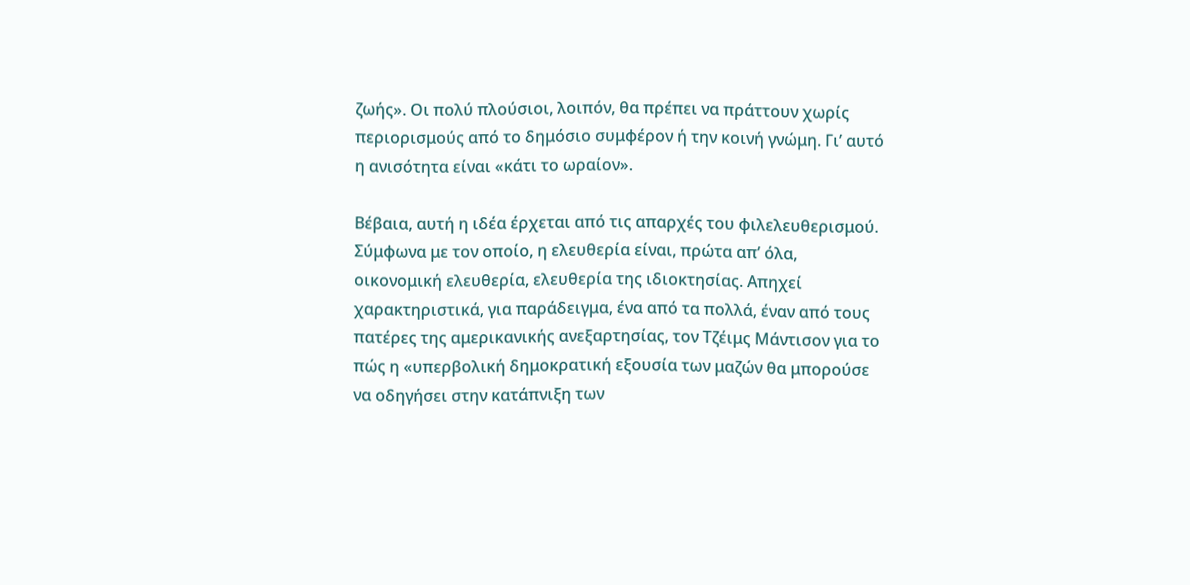ζωής». Οι πολύ πλούσιοι, λοιπόν, θα πρέπει να πράττουν χωρίς περιορισμούς από το δημόσιο συμφέρον ή την κοινή γνώμη. Γι’ αυτό η ανισότητα είναι «κάτι το ωραίον».

Βέβαια, αυτή η ιδέα έρχεται από τις απαρχές του φιλελευθερισμού. Σύμφωνα με τον οποίο, η ελευθερία είναι, πρώτα απ’ όλα, οικονομική ελευθερία, ελευθερία της ιδιοκτησίας. Απηχεί χαρακτηριστικά, για παράδειγμα, ένα από τα πολλά, έναν από τους πατέρες της αμερικανικής ανεξαρτησίας, τον Τζέιμς Μάντισον για το πώς η «υπερβολική δημοκρατική εξουσία των μαζών θα μπορούσε να οδηγήσει στην κατάπνιξη των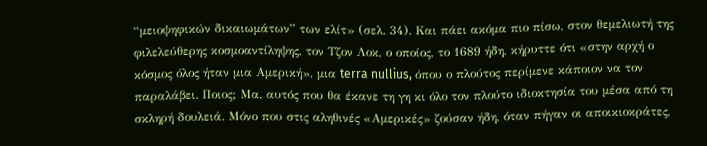“μειοψηφικών δικαιωμάτων” των ελίτ» (σελ. 34). Και πάει ακόμα πιο πίσω, στον θεμελιωτή της φιλελεύθερης κοσμοαντίληψης, τον Τζον Λοκ, ο οποίος, το 1689 ήδη, κήρυττε ότι «στην αρχή ο κόσμος όλος ήταν μια Αμερική», μια terra nullius, όπου ο πλούτος περίμενε κάποιον να τον παραλάβει. Ποιος; Μα, αυτός που θα έκανε τη γη κι όλο τον πλούτο ιδιοκτησία του μέσα από τη σκληρή δουλειά. Μόνο που στις αληθινές «Αμερικές» ζούσαν ήδη, όταν πήγαν οι αποικιοκράτες,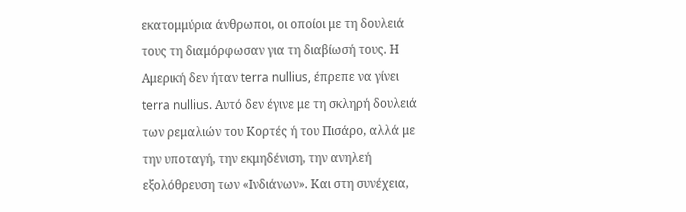εκατομμύρια άνθρωποι, οι οποίοι με τη δουλειά τους τη διαμόρφωσαν για τη διαβίωσή τους. Η Αμερική δεν ήταν terra nullius, έπρεπε να γίνει terra nullius. Αυτό δεν έγινε με τη σκληρή δουλειά των ρεμαλιών του Κορτές ή του Πισάρο, αλλά με την υποταγή, την εκμηδένιση, την ανηλεή εξολόθρευση των «Ινδιάνων». Και στη συνέχεια,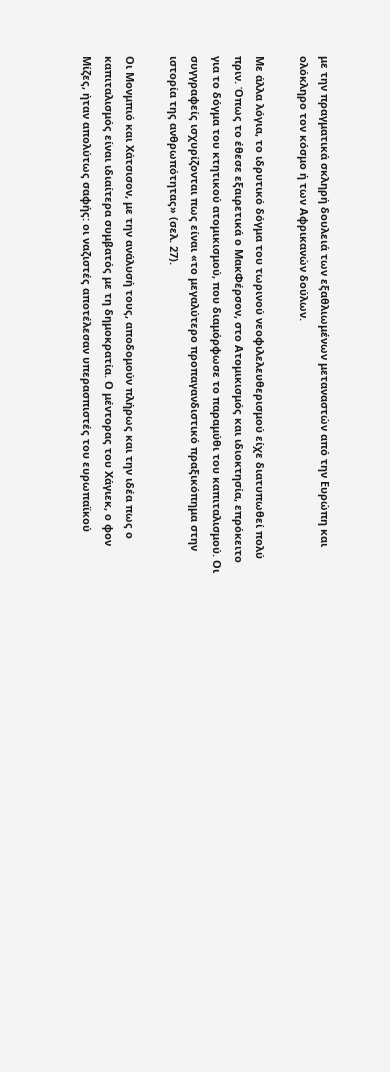με την πραγματικά σκληρή δουλειά των εξαθλιωμένων μεταναστών από την Ευρώπη και ολόκληρο τον κόσμο ή των Αφρικανών δούλων.

Με άλλα λόγια, το ιδρυτικό δόγμα του τωρινού νεοφιλελευθερισμού είχε διατυπωθεί πολύ πριν. Όπως το έθεσε εξαιρετικά ο ΜακΦέρσον, στο Ατομικισμός και ιδιοκτησία, επρόκειτο για το δόγμα του κτητικού ατομικισμού, που διαμόρφωσε το παραμύθι του καπιταλισμού. Οι συγγραφείς ισχυρίζονται πως είναι «το μεγαλύτερο προπαγανδιστικό πραξικόπημα στην ιστορία της ανθρωπότητας» (σελ. 27).

Οι Μονμπιό και Χάτσισον, με την ανάλυσή τους, αποδομούν πλήρως και την ιδέα πως ο καπιταλισμός είναι ιδιαίτερα συμβατός με τη δημοκρατία. Ο μέντορας του Χάγιεκ, ο φον Μίζες, ήταν απολύτως σαφής: οι ναζιστές αποτέλεσαν υπερασπιστές του ευρωπαϊκού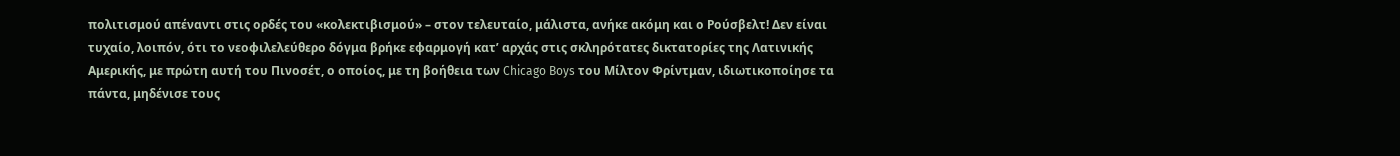πολιτισμού απέναντι στις ορδές του «κολεκτιβισμού» – στον τελευταίο, μάλιστα, ανήκε ακόμη και ο Ρούσβελτ! Δεν είναι τυχαίο, λοιπόν, ότι το νεοφιλελεύθερο δόγμα βρήκε εφαρμογή κατ’ αρχάς στις σκληρότατες δικτατορίες της Λατινικής Αμερικής, με πρώτη αυτή του Πινοσέτ, ο οποίος, με τη βοήθεια των Chicago Boys του Μίλτον Φρίντμαν, ιδιωτικοποίησε τα πάντα, μηδένισε τους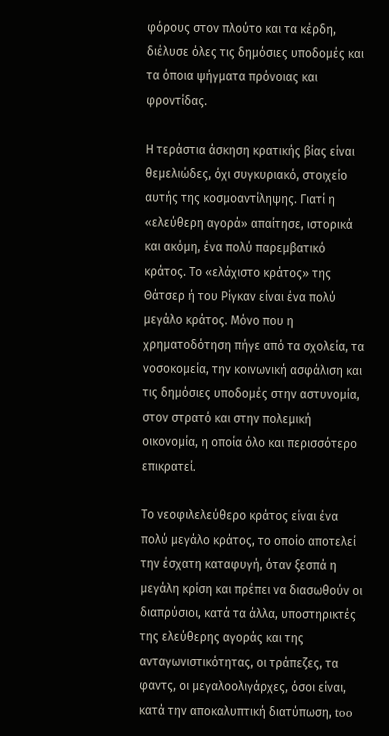φόρους στον πλούτο και τα κέρδη, διέλυσε όλες τις δημόσιες υποδομές και τα όποια ψήγματα πρόνοιας και φροντίδας.

Η τεράστια άσκηση κρατικής βίας είναι θεμελιώδες, όχι συγκυριακό, στοιχείο αυτής της κοσμοαντίληψης. Γιατί η «ελεύθερη αγορά» απαίτησε, ιστορικά και ακόμη, ένα πολύ παρεμβατικό κράτος. Το «ελάχιστο κράτος» της Θάτσερ ή του Ρίγκαν είναι ένα πολύ μεγάλο κράτος. Μόνο που η χρηματοδότηση πήγε από τα σχολεία, τα νοσοκομεία, την κοινωνική ασφάλιση και τις δημόσιες υποδομές στην αστυνομία, στον στρατό και στην πολεμική οικονομία, η οποία όλο και περισσότερο επικρατεί.

Το νεοφιλελεύθερο κράτος είναι ένα πολύ μεγάλο κράτος, το οποίο αποτελεί την έσχατη καταφυγή, όταν ξεσπά η μεγάλη κρίση και πρέπει να διασωθούν οι διαπρύσιοι, κατά τα άλλα, υποστηρικτές της ελεύθερης αγοράς και της ανταγωνιστικότητας, οι τράπεζες, τα φαντς, οι μεγαλοολιγάρχες, όσοι είναι, κατά την αποκαλυπτική διατύπωση, too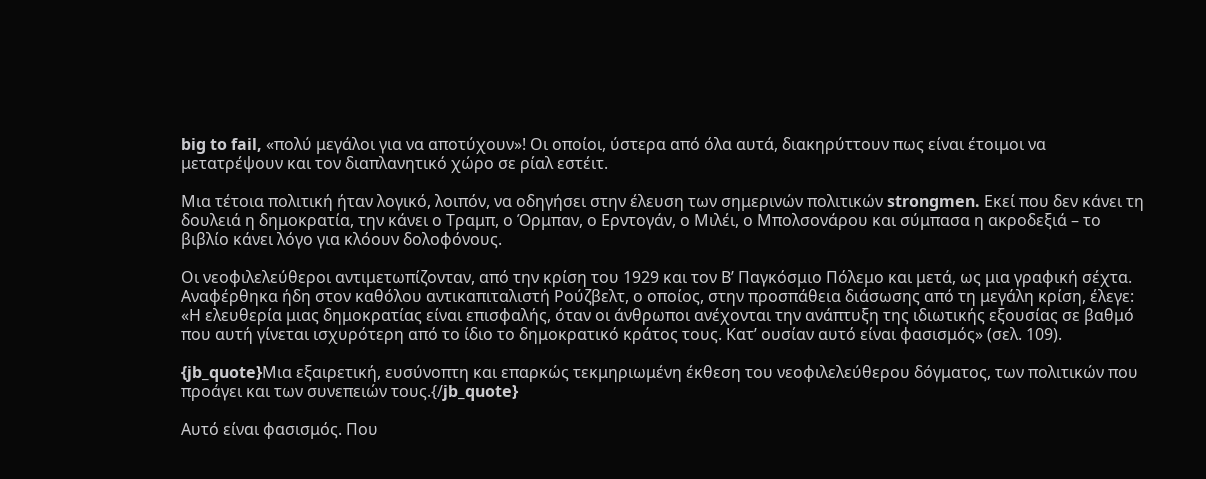big to fail, «πολύ μεγάλοι για να αποτύχουν»! Οι οποίοι, ύστερα από όλα αυτά, διακηρύττουν πως είναι έτοιμοι να μετατρέψουν και τον διαπλανητικό χώρο σε ρίαλ εστέιτ.

Μια τέτοια πολιτική ήταν λογικό, λοιπόν, να οδηγήσει στην έλευση των σημερινών πολιτικών strongmen. Εκεί που δεν κάνει τη δουλειά η δημοκρατία, την κάνει ο Τραμπ, ο Όρμπαν, ο Ερντογάν, ο Μιλέι, ο Μπολσονάρου και σύμπασα η ακροδεξιά – το βιβλίο κάνει λόγο για κλόουν δολοφόνους.

Οι νεοφιλελεύθεροι αντιμετωπίζονταν, από την κρίση του 1929 και τον Β’ Παγκόσμιο Πόλεμο και μετά, ως μια γραφική σέχτα. Αναφέρθηκα ήδη στον καθόλου αντικαπιταλιστή Ρούζβελτ, ο οποίος, στην προσπάθεια διάσωσης από τη μεγάλη κρίση, έλεγε: «Η ελευθερία μιας δημοκρατίας είναι επισφαλής, όταν οι άνθρωποι ανέχονται την ανάπτυξη της ιδιωτικής εξουσίας σε βαθμό που αυτή γίνεται ισχυρότερη από το ίδιο το δημοκρατικό κράτος τους. Κατ’ ουσίαν αυτό είναι φασισμός» (σελ. 109).

{jb_quote}Μια εξαιρετική, ευσύνοπτη και επαρκώς τεκμηριωμένη έκθεση του νεοφιλελεύθερου δόγματος, των πολιτικών που προάγει και των συνεπειών τους.{/jb_quote}

Αυτό είναι φασισμός. Που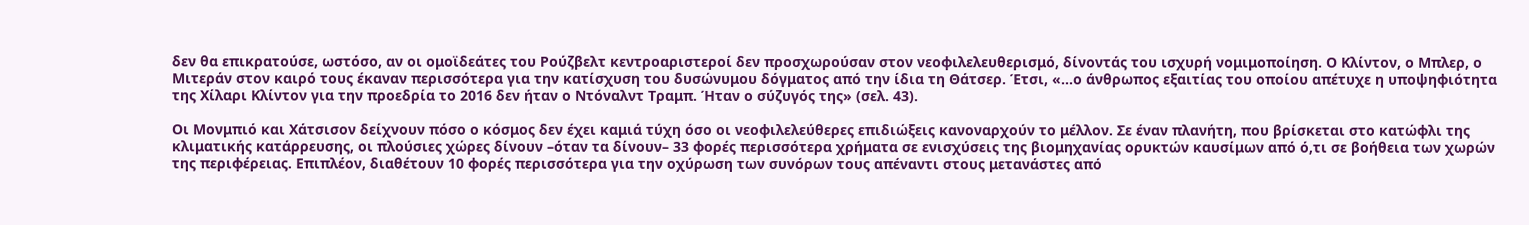δεν θα επικρατούσε, ωστόσο, αν οι ομοϊδεάτες του Ρούζβελτ κεντροαριστεροί δεν προσχωρούσαν στον νεοφιλελευθερισμό, δίνοντάς του ισχυρή νομιμοποίηση. Ο Κλίντον, ο Μπλερ, ο Μιτεράν στον καιρό τους έκαναν περισσότερα για την κατίσχυση του δυσώνυμου δόγματος από την ίδια τη Θάτσερ. Έτσι, «…ο άνθρωπος εξαιτίας του οποίου απέτυχε η υποψηφιότητα της Χίλαρι Κλίντον για την προεδρία το 2016 δεν ήταν ο Ντόναλντ Τραμπ. Ήταν ο σύζυγός της» (σελ. 43).

Οι Μονμπιό και Χάτσισον δείχνουν πόσο ο κόσμος δεν έχει καμιά τύχη όσο οι νεοφιλελεύθερες επιδιώξεις κανοναρχούν το μέλλον. Σε έναν πλανήτη, που βρίσκεται στο κατώφλι της κλιματικής κατάρρευσης, οι πλούσιες χώρες δίνουν –όταν τα δίνουν– 33 φορές περισσότερα χρήματα σε ενισχύσεις της βιομηχανίας ορυκτών καυσίμων από ό,τι σε βοήθεια των χωρών της περιφέρειας. Επιπλέον, διαθέτουν 10 φορές περισσότερα για την οχύρωση των συνόρων τους απέναντι στους μετανάστες από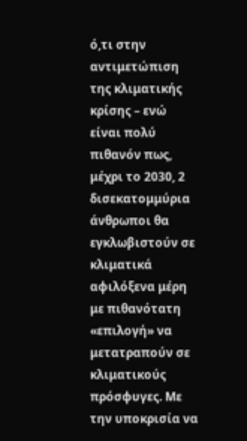ό,τι στην αντιμετώπιση της κλιματικής κρίσης – ενώ είναι πολύ πιθανόν πως, μέχρι το 2030, 2 δισεκατομμύρια άνθρωποι θα εγκλωβιστούν σε κλιματικά αφιλόξενα μέρη με πιθανότατη «επιλογή» να μετατραπούν σε κλιματικούς πρόσφυγες. Με την υποκρισία να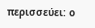περισσεύει: ο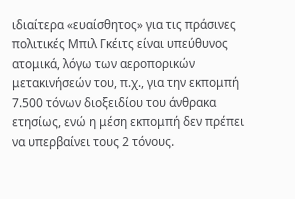ιδιαίτερα «ευαίσθητος» για τις πράσινες πολιτικές Μπιλ Γκέιτς είναι υπεύθυνος ατομικά, λόγω των αεροπορικών μετακινήσεών του, π.χ., για την εκπομπή 7.500 τόνων διοξειδίου του άνθρακα ετησίως, ενώ η μέση εκπομπή δεν πρέπει να υπερβαίνει τους 2 τόνους.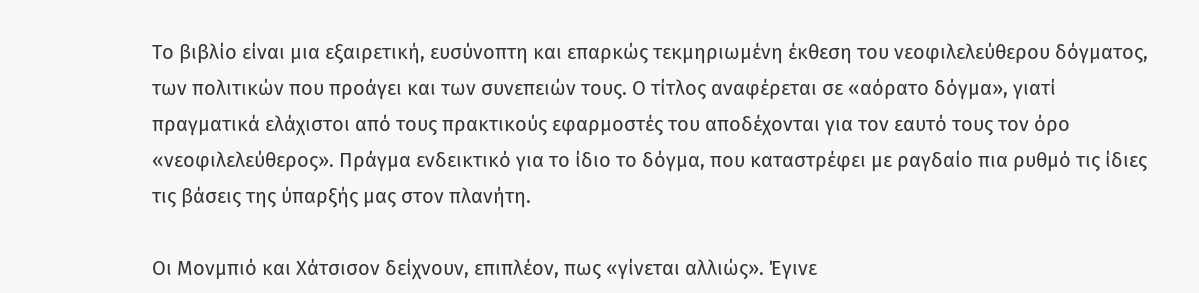Το βιβλίο είναι μια εξαιρετική, ευσύνοπτη και επαρκώς τεκμηριωμένη έκθεση του νεοφιλελεύθερου δόγματος, των πολιτικών που προάγει και των συνεπειών τους. Ο τίτλος αναφέρεται σε «αόρατο δόγμα», γιατί πραγματικά ελάχιστοι από τους πρακτικούς εφαρμοστές του αποδέχονται για τον εαυτό τους τον όρο «νεοφιλελεύθερος». Πράγμα ενδεικτικό για το ίδιο το δόγμα, που καταστρέφει με ραγδαίο πια ρυθμό τις ίδιες τις βάσεις της ύπαρξής μας στον πλανήτη.

Οι Μονμπιό και Χάτσισον δείχνουν, επιπλέον, πως «γίνεται αλλιώς». Έγινε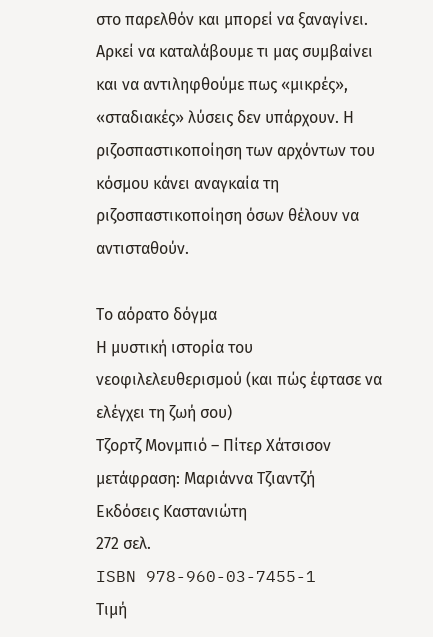στο παρελθόν και μπορεί να ξαναγίνει. Αρκεί να καταλάβουμε τι μας συμβαίνει και να αντιληφθούμε πως «μικρές», «σταδιακές» λύσεις δεν υπάρχουν. Η ριζοσπαστικοποίηση των αρχόντων του κόσμου κάνει αναγκαία τη ριζοσπαστικοποίηση όσων θέλουν να αντισταθούν.

Το αόρατο δόγμα
Η μυστική ιστορία του νεοφιλελευθερισμού (και πώς έφτασε να ελέγχει τη ζωή σου)
Τζορτζ Μονμπιό – Πίτερ Χάτσισον
μετάφραση: Μαριάννα Τζιαντζή
Εκδόσεις Καστανιώτη
272 σελ.
ISBN 978-960-03-7455-1
Τιμή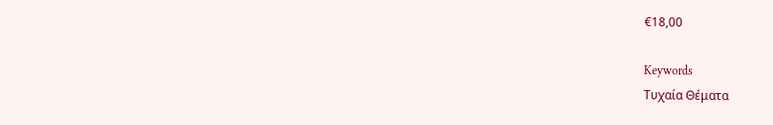€18,00

Keywords
Τυχαία Θέματα